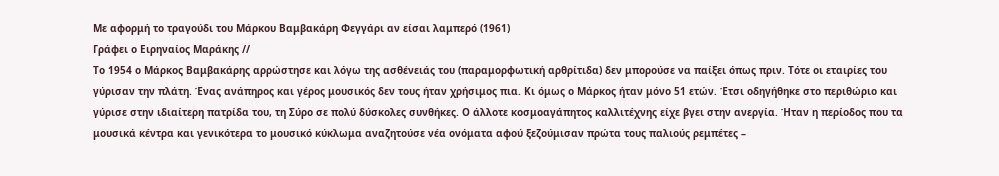Με αφορμή το τραγούδι του Μάρκου Βαμβακάρη Φεγγάρι αν είσαι λαμπερό (1961)
Γράφει ο Ειρηναίος Μαράκης //
Το 1954 ο Μάρκος Βαμβακάρης αρρώστησε και λόγω της ασθένειάς του (παραμορφωτική αρθρίτιδα) δεν μπορούσε να παίξει όπως πριν. Τότε οι εταιρίες του γύρισαν την πλάτη. Ένας ανάπηρος και γέρος μουσικός δεν τους ήταν χρήσιμος πια. Κι όμως ο Μάρκος ήταν μόνο 51 ετών. Έτσι οδηγήθηκε στο περιθώριο και γύρισε στην ιδιαίτερη πατρίδα του, τη Σύρο σε πολύ δύσκολες συνθήκες. Ο άλλοτε κοσμοαγάπητος καλλιτέχνης είχε βγει στην ανεργία. Ήταν η περίοδος που τα μουσικά κέντρα και γενικότερα το μουσικό κύκλωμα αναζητούσε νέα ονόματα αφού ξεζούμισαν πρώτα τους παλιούς ρεμπέτες –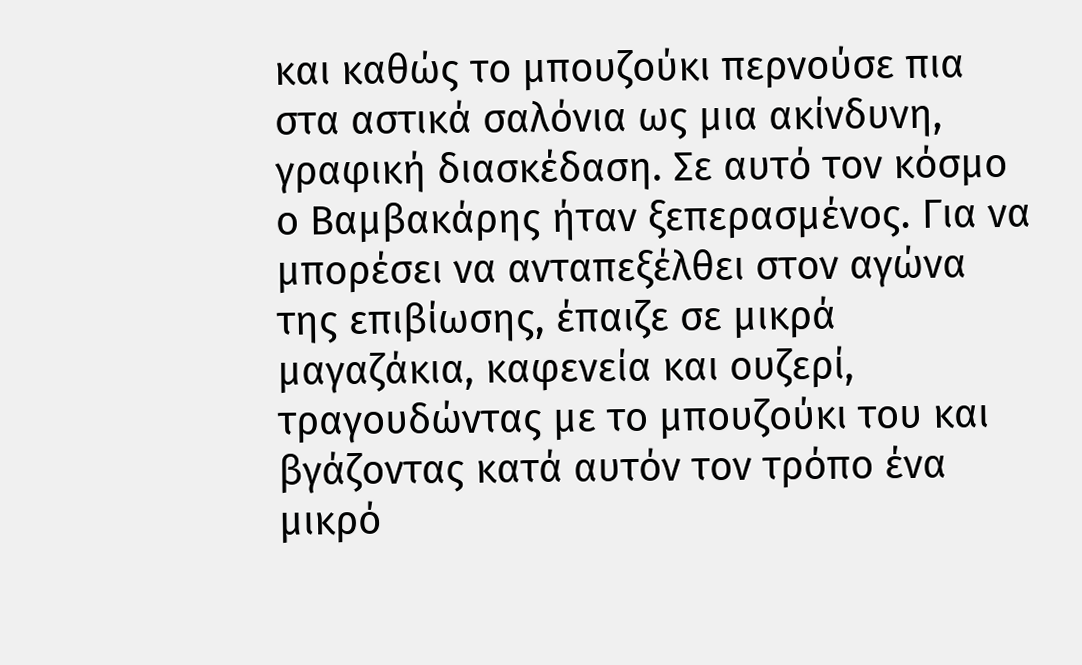και καθώς το μπουζούκι περνούσε πια στα αστικά σαλόνια ως μια ακίνδυνη, γραφική διασκέδαση. Σε αυτό τον κόσμο ο Βαμβακάρης ήταν ξεπερασμένος. Για να μπορέσει να ανταπεξέλθει στον αγώνα της επιβίωσης, έπαιζε σε μικρά μαγαζάκια, καφενεία και ουζερί, τραγουδώντας με το μπουζούκι του και βγάζοντας κατά αυτόν τον τρόπο ένα μικρό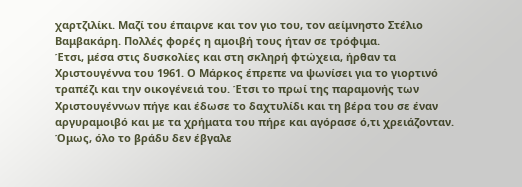χαρτζιλίκι. Μαζί του έπαιρνε και τον γιο του, τον αείμνηστο Στέλιο Βαμβακάρη. Πολλές φορές η αμοιβή τους ήταν σε τρόφιμα.
Έτσι, μέσα στις δυσκολίες και στη σκληρή φτώχεια, ήρθαν τα Χριστουγέννα του 1961. Ο Μάρκος έπρεπε να ψωνίσει για το γιορτινό τραπέζι και την οικογένειά του. Έτσι το πρωί της παραμονής των Χριστουγέννων πήγε και έδωσε το δαχτυλίδι και τη βέρα του σε έναν αργυραμοιβό και με τα χρήματα του πήρε και αγόρασε ό,τι χρειάζονταν. Όμως, όλο το βράδυ δεν έβγαλε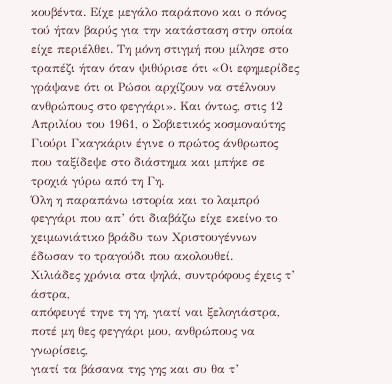κουβέντα. Είχε μεγάλο παράπονο και ο πόνος τού ήταν βαρύς για την κατάσταση στην οποία είχε περιέλθει. Τη μόνη στιγμή που μίλησε στο τραπέζι ήταν όταν ψιθύρισε ότι «Οι εφημερίδες γράψανε ότι οι Ρώσοι αρχίζουν να στέλνουν ανθρώπους στο φεγγάρι». Και όντως, στις 12 Απριλίου του 1961, ο Σοβιετικός κοσμοναύτης Γιούρι Γκαγκάριν έγινε ο πρώτος άνθρωπος που ταξίδεψε στο διάστημα και μπήκε σε τροχιά γύρω από τη Γη.
Όλη η παραπάνω ιστορία και το λαμπρό φεγγάρι που απ’ ότι διαβάζω είχε εκείνο το χειμωνιάτικο βράδυ των Χριστουγέννων έδωσαν το τραγούδι που ακολουθεί.
Χιλιάδες χρόνια στα ψηλά, συντρόφους έχεις τ’ άστρα,
απόφευγέ τηνε τη γη, γιατί ναι ξελογιάστρα,
ποτέ μη θες φεγγάρι μου, ανθρώπους να γνωρίσεις,
γιατί τα βάσανα της γης και συ θα τ’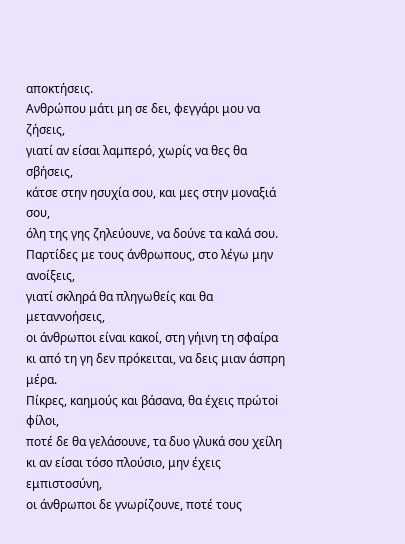αποκτήσεις.
Ανθρώπου μάτι μη σε δει, φεγγάρι μου να ζήσεις,
γιατί αν είσαι λαμπερό, χωρίς να θες θα σβήσεις,
κάτσε στην ησυχία σου, και μες στην μοναξιά σου,
όλη της γης ζηλεύουνε, να δούνε τα καλά σου.
Παρτίδες με τους άνθρωπους, στο λέγω μην ανοίξεις,
γιατί σκληρά θα πληγωθείς και θα μεταννοήσεις,
οι άνθρωποι είναι κακοί, στη γήινη τη σφαίρα
κι από τη γη δεν πρόκειται, να δεις μιαν άσπρη μέρα.
Πίκρες, καημούς και βάσανα, θα έχεις πρώτoi φίλοι,
ποτέ δε θα γελάσουνε, τα δυο γλυκά σου χείλη
κι αν είσαι τόσο πλούσιο, μην έχεις εμπιστοσύνη,
οι άνθρωποι δε γνωρίζουνε, ποτέ τους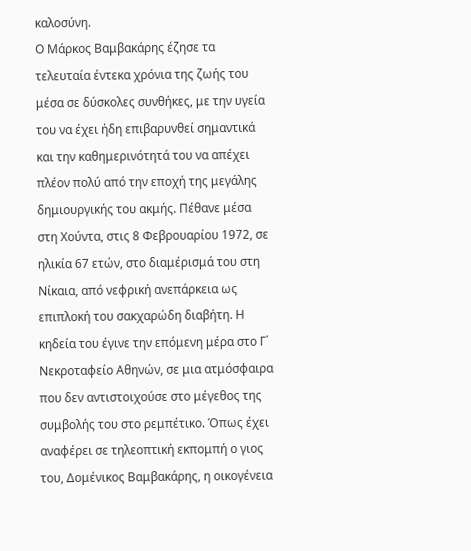καλοσύνη.
Ο Μάρκος Βαμβακάρης έζησε τα τελευταία έντεκα χρόνια της ζωής του μέσα σε δύσκολες συνθήκες, με την υγεία του να έχει ήδη επιβαρυνθεί σημαντικά και την καθημερινότητά του να απέχει πλέον πολύ από την εποχή της μεγάλης δημιουργικής του ακμής. Πέθανε μέσα στη Χούντα, στις 8 Φεβρουαρίου 1972, σε ηλικία 67 ετών, στο διαμέρισμά του στη Νίκαια, από νεφρική ανεπάρκεια ως επιπλοκή του σακχαρώδη διαβήτη. Η κηδεία του έγινε την επόμενη μέρα στο Γ΄ Νεκροταφείο Αθηνών, σε μια ατμόσφαιρα που δεν αντιστοιχούσε στο μέγεθος της συμβολής του στο ρεμπέτικο. Όπως έχει αναφέρει σε τηλεοπτική εκπομπή ο γιος του, Δομένικος Βαμβακάρης, η οικογένεια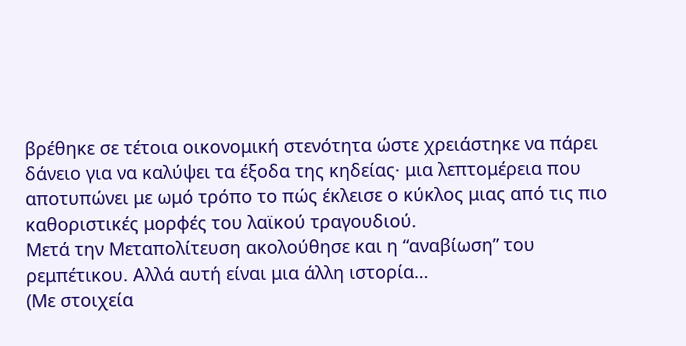βρέθηκε σε τέτοια οικονομική στενότητα ώστε χρειάστηκε να πάρει δάνειο για να καλύψει τα έξοδα της κηδείας· μια λεπτομέρεια που αποτυπώνει με ωμό τρόπο το πώς έκλεισε ο κύκλος μιας από τις πιο καθοριστικές μορφές του λαϊκού τραγουδιού.
Μετά την Μεταπολίτευση ακολούθησε και η “αναβίωση” του ρεμπέτικου. Αλλά αυτή είναι μια άλλη ιστορία…
(Με στοιχεία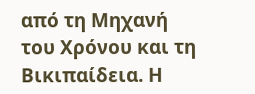από τη Μηχανή του Χρόνου και τη Βικιπαίδεια. Η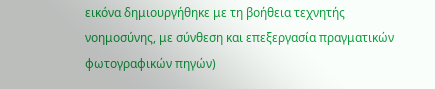εικόνα δημιουργήθηκε με τη βοήθεια τεχνητής νοημοσύνης, με σύνθεση και επεξεργασία πραγματικών φωτογραφικών πηγών)